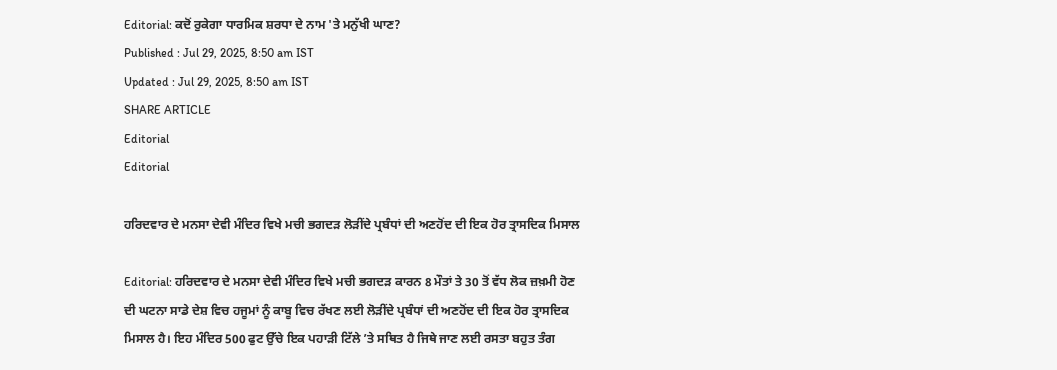Editorial: ਕਦੋਂ ਰੁਕੇਗਾ ਧਾਰਮਿਕ ਸ਼ਰਧਾ ਦੇ ਨਾਮ 'ਤੇ ਮਨੁੱਖੀ ਘਾਣ?
Published : Jul 29, 2025, 8:50 am IST
Updated : Jul 29, 2025, 8:50 am IST
SHARE ARTICLE
Editorial
Editorial

ਹਰਿਦਵਾਰ ਦੇ ਮਨਸਾ ਦੇਵੀ ਮੰਦਿਰ ਵਿਖੇ ਮਚੀ ਭਗਦੜ ਲੋੜੀਂਦੇ ਪ੍ਰਬੰਧਾਂ ਦੀ ਅਣਹੋਂਦ ਦੀ ਇਕ ਹੋਰ ਤ੍ਰਾਸਦਿਕ ਮਿਸਾਲ

Editorial: ਹਰਿਦਵਾਰ ਦੇ ਮਨਸਾ ਦੇਵੀ ਮੰਦਿਰ ਵਿਖੇ ਮਚੀ ਭਗਦੜ ਕਾਰਨ 8 ਮੌਤਾਂ ਤੇ 30 ਤੋਂ ਵੱਧ ਲੋਕ ਜ਼ਖ਼ਮੀ ਹੋਣ ਦੀ ਘਟਨਾ ਸਾਡੇ ਦੇਸ਼ ਵਿਚ ਹਜੂਮਾਂ ਨੂੰ ਕਾਬੂ ਵਿਚ ਰੱਖਣ ਲਈ ਲੋੜੀਂਦੇ ਪ੍ਰਬੰਧਾਂ ਦੀ ਅਣਹੋਂਦ ਦੀ ਇਕ ਹੋਰ ਤ੍ਰਾਸਦਿਕ ਮਿਸਾਲ ਹੈ। ਇਹ ਮੰਦਿਰ 500 ਫੁਟ ਉੱਚੇ ਇਕ ਪਹਾੜੀ ਟਿੱਲੇ ’ਤੇ ਸਥਿਤ ਹੈ ਜਿਥੇ ਜਾਣ ਲਈ ਰਸਤਾ ਬਹੁਤ ਤੰਗ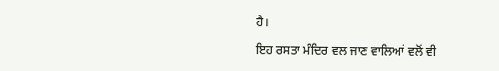ਹੈ।

ਇਹ ਰਸਤਾ ਮੰਦਿਰ ਵਲ ਜਾਣ ਵਾਲਿਆਂ ਵਲੋਂ ਵੀ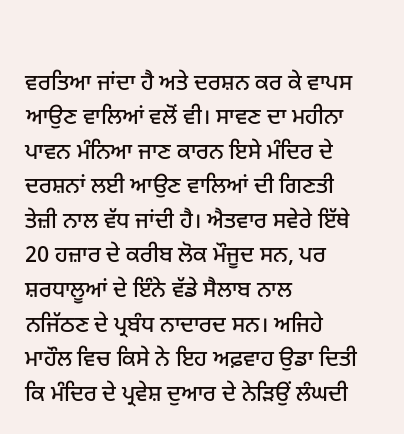ਵਰਤਿਆ ਜਾਂਦਾ ਹੈ ਅਤੇ ਦਰਸ਼ਨ ਕਰ ਕੇ ਵਾਪਸ ਆਉਣ ਵਾਲਿਆਂ ਵਲੋਂ ਵੀ। ਸਾਵਣ ਦਾ ਮਹੀਨਾ ਪਾਵਨ ਮੰਨਿਆ ਜਾਣ ਕਾਰਨ ਇਸੇ ਮੰਦਿਰ ਦੇ ਦਰਸ਼ਨਾਂ ਲਈ ਆਉਣ ਵਾਲਿਆਂ ਦੀ ਗਿਣਤੀ ਤੇਜ਼ੀ ਨਾਲ ਵੱਧ ਜਾਂਦੀ ਹੈ। ਐਤਵਾਰ ਸਵੇਰੇ ਇੱਥੇ 20 ਹਜ਼ਾਰ ਦੇ ਕਰੀਬ ਲੋਕ ਮੌਜੂਦ ਸਨ, ਪਰ ਸ਼ਰਧਾਲੂਆਂ ਦੇ ਇੰਨੇ ਵੱਡੇ ਸੈਲਾਬ ਨਾਲ ਨਜਿੱਠਣ ਦੇ ਪ੍ਰਬੰਧ ਨਾਦਾਰਦ ਸਨ। ਅਜਿਹੇ ਮਾਹੌਲ ਵਿਚ ਕਿਸੇ ਨੇ ਇਹ ਅਫ਼ਵਾਹ ਉਡਾ ਦਿਤੀ ਕਿ ਮੰਦਿਰ ਦੇ ਪ੍ਰਵੇਸ਼ ਦੁਆਰ ਦੇ ਨੇੜਿਉਂ ਲੰਘਦੀ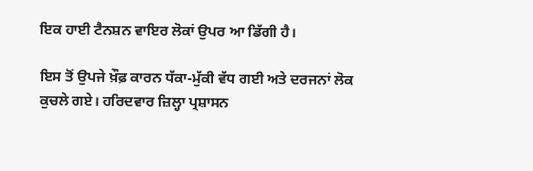ਇਕ ਹਾਈ ਟੈਨਸ਼ਨ ਵਾਇਰ ਲੋਕਾਂ ਉਪਰ ਆ ਡਿੱਗੀ ਹੈ।

ਇਸ ਤੋਂ ਉਪਜੇ ਖ਼ੌਫ਼ ਕਾਰਨ ਧੱਕਾ-ਮੁੱਕੀ ਵੱਧ ਗਈ ਅਤੇ ਦਰਜਨਾਂ ਲੋਕ ਕੁਚਲੇ ਗਏ। ਹਰਿਦਵਾਰ ਜ਼ਿਲ੍ਹਾ ਪ੍ਰਸ਼ਾਸਨ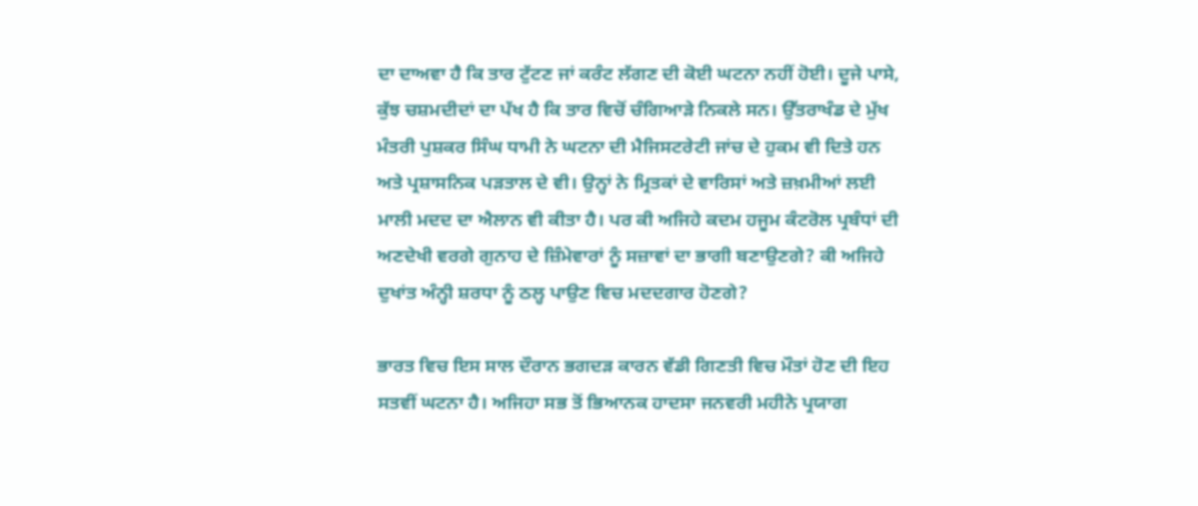ਦਾ ਦਾਅਵਾ ਹੈ ਕਿ ਤਾਰ ਟੁੱਟਣ ਜਾਂ ਕਰੰਟ ਲੱਗਣ ਦੀ ਕੋਈ ਘਟਨਾ ਨਹੀਂ ਹੋਈ। ਦੂਜੇ ਪਾਸੇ, ਕੁੱਝ ਚਸ਼ਮਦੀਦਾਂ ਦਾ ਪੱਖ ਹੈ ਕਿ ਤਾਰ ਵਿਚੋਂ ਚੰਗਿਆੜੇ ਨਿਕਲੇ ਸਨ। ਉੱਤਰਾਖੰਡ ਦੇ ਮੁੱਖ ਮੰਤਰੀ ਪੁਸ਼ਕਰ ਸਿੰਘ ਧਾਮੀ ਨੇ ਘਟਨਾ ਦੀ ਮੈਜਿਸਟਰੇਟੀ ਜਾਂਚ ਦੇ ਹੁਕਮ ਵੀ ਦਿਤੇ ਹਨ ਅਤੇ ਪ੍ਰਸ਼ਾਸਨਿਕ ਪੜਤਾਲ ਦੇ ਵੀ। ਉਨ੍ਹਾਂ ਨੇ ਮ੍ਰਿਤਕਾਂ ਦੇ ਵਾਰਿਸਾਂ ਅਤੇ ਜ਼ਖ਼ਮੀਆਂ ਲਈ ਮਾਲੀ ਮਦਦ ਦਾ ਐਲਾਨ ਵੀ ਕੀਤਾ ਹੈ। ਪਰ ਕੀ ਅਜਿਹੇ ਕਦਮ ਹਜੂਮ ਕੰਟਰੋਲ ਪ੍ਰਬੰਧਾਂ ਦੀ ਅਣਦੇਖੀ ਵਰਗੇ ਗੁਨਾਹ ਦੇ ਜ਼ਿੰਮੇਵਾਰਾਂ ਨੂੰ ਸਜ਼ਾਵਾਂ ਦਾ ਭਾਗੀ ਬਣਾਉਣਗੇ? ਕੀ ਅਜਿਹੇ ਦੁਖਾਂਤ ਅੰਨ੍ਹੀ ਸ਼ਰਧਾ ਨੂੰ ਠਲ੍ਹ ਪਾਉਣ ਵਿਚ ਮਦਦਗਾਰ ਹੋਣਗੇ?

ਭਾਰਤ ਵਿਚ ਇਸ ਸਾਲ ਦੌਰਾਨ ਭਗਦੜ ਕਾਰਨ ਵੱਡੀ ਗਿਣਤੀ ਵਿਚ ਮੌਤਾਂ ਹੋਣ ਦੀ ਇਹ ਸਤਵੀਂ ਘਟਨਾ ਹੈ। ਅਜਿਹਾ ਸਭ ਤੋਂ ਭਿਆਨਕ ਹਾਦਸਾ ਜਨਵਰੀ ਮਹੀਨੇ ਪ੍ਰਯਾਗ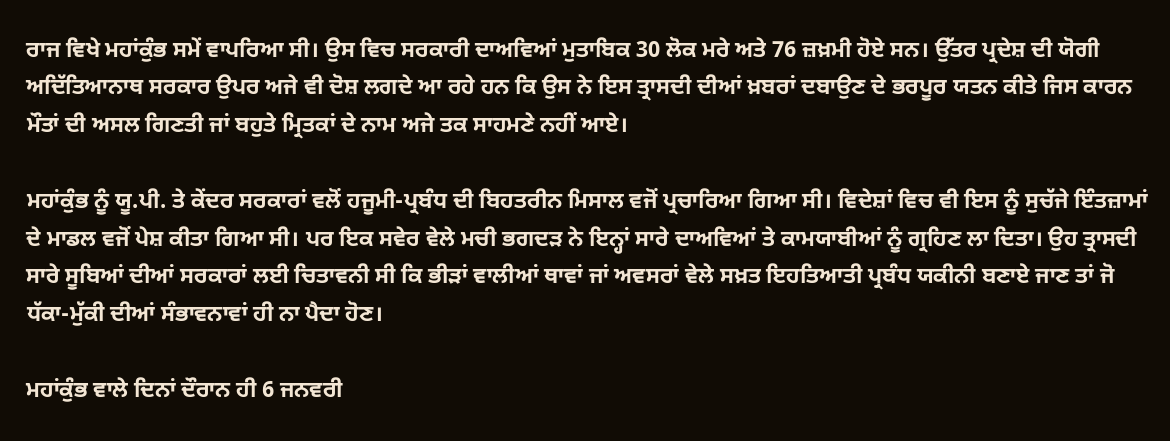ਰਾਜ ਵਿਖੇ ਮਹਾਂਕੁੰਭ ਸਮੇਂ ਵਾਪਰਿਆ ਸੀ। ਉਸ ਵਿਚ ਸਰਕਾਰੀ ਦਾਅਵਿਆਂ ਮੁਤਾਬਿਕ 30 ਲੋਕ ਮਰੇ ਅਤੇ 76 ਜ਼ਖ਼ਮੀ ਹੋਏ ਸਨ। ਉੱਤਰ ਪ੍ਰਦੇਸ਼ ਦੀ ਯੋਗੀ ਅਦਿੱਤਿਆਨਾਥ ਸਰਕਾਰ ਉਪਰ ਅਜੇ ਵੀ ਦੋਸ਼ ਲਗਦੇ ਆ ਰਹੇ ਹਨ ਕਿ ਉਸ ਨੇ ਇਸ ਤ੍ਰਾਸਦੀ ਦੀਆਂ ਖ਼ਬਰਾਂ ਦਬਾਉਣ ਦੇ ਭਰਪੂਰ ਯਤਨ ਕੀਤੇ ਜਿਸ ਕਾਰਨ ਮੌਤਾਂ ਦੀ ਅਸਲ ਗਿਣਤੀ ਜਾਂ ਬਹੁਤੇ ਮ੍ਰਿਤਕਾਂ ਦੇ ਨਾਮ ਅਜੇ ਤਕ ਸਾਹਮਣੇ ਨਹੀਂ ਆਏ।

ਮਹਾਂਕੁੰਭ ਨੂੰ ਯੂ.ਪੀ. ਤੇ ਕੇਂਦਰ ਸਰਕਾਰਾਂ ਵਲੋਂ ਹਜੂਮੀ-ਪ੍ਰਬੰਧ ਦੀ ਬਿਹਤਰੀਨ ਮਿਸਾਲ ਵਜੋਂ ਪ੍ਰਚਾਰਿਆ ਗਿਆ ਸੀ। ਵਿਦੇਸ਼ਾਂ ਵਿਚ ਵੀ ਇਸ ਨੂੰ ਸੁਚੱਜੇ ਇੰਤਜ਼ਾਮਾਂ ਦੇ ਮਾਡਲ ਵਜੋਂ ਪੇਸ਼ ਕੀਤਾ ਗਿਆ ਸੀ। ਪਰ ਇਕ ਸਵੇਰ ਵੇਲੇ ਮਚੀ ਭਗਦੜ ਨੇ ਇਨ੍ਹਾਂ ਸਾਰੇ ਦਾਅਵਿਆਂ ਤੇ ਕਾਮਯਾਬੀਆਂ ਨੂੰ ਗ੍ਰਹਿਣ ਲਾ ਦਿਤਾ। ਉਹ ਤ੍ਰਾਸਦੀ ਸਾਰੇ ਸੂਬਿਆਂ ਦੀਆਂ ਸਰਕਾਰਾਂ ਲਈ ਚਿਤਾਵਨੀ ਸੀ ਕਿ ਭੀੜਾਂ ਵਾਲੀਆਂ ਥਾਵਾਂ ਜਾਂ ਅਵਸਰਾਂ ਵੇਲੇ ਸਖ਼ਤ ਇਹਤਿਆਤੀ ਪ੍ਰਬੰਧ ਯਕੀਨੀ ਬਣਾਏ ਜਾਣ ਤਾਂ ਜੋ ਧੱਕਾ-ਮੁੱਕੀ ਦੀਆਂ ਸੰਭਾਵਨਾਵਾਂ ਹੀ ਨਾ ਪੈਦਾ ਹੋਣ।

ਮਹਾਂਕੁੰਭ ਵਾਲੇ ਦਿਨਾਂ ਦੌਰਾਨ ਹੀ 6 ਜਨਵਰੀ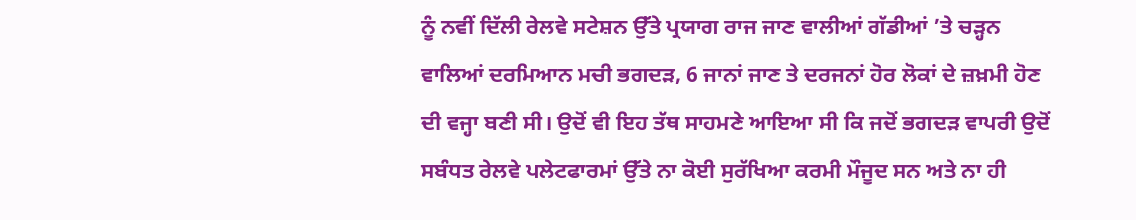ਨੂੰ ਨਵੀਂ ਦਿੱਲੀ ਰੇਲਵੇ ਸਟੇਸ਼ਨ ਉੱਤੇ ਪ੍ਰਯਾਗ ਰਾਜ ਜਾਣ ਵਾਲੀਆਂ ਗੱਡੀਆਂ ’ਤੇ ਚੜ੍ਹਨ ਵਾਲਿਆਂ ਦਰਮਿਆਨ ਮਚੀ ਭਗਦੜ, 6 ਜਾਨਾਂ ਜਾਣ ਤੇ ਦਰਜਨਾਂ ਹੋਰ ਲੋਕਾਂ ਦੇ ਜ਼ਖ਼ਮੀ ਹੋਣ ਦੀ ਵਜ੍ਹਾ ਬਣੀ ਸੀ। ਉਦੋਂ ਵੀ ਇਹ ਤੱਥ ਸਾਹਮਣੇ ਆਇਆ ਸੀ ਕਿ ਜਦੋਂ ਭਗਦੜ ਵਾਪਰੀ ਉਦੋਂ ਸਬੰਧਤ ਰੇਲਵੇ ਪਲੇਟਫਾਰਮਾਂ ਉੱਤੇ ਨਾ ਕੋਈ ਸੁਰੱਖਿਆ ਕਰਮੀ ਮੌਜੂਦ ਸਨ ਅਤੇ ਨਾ ਹੀ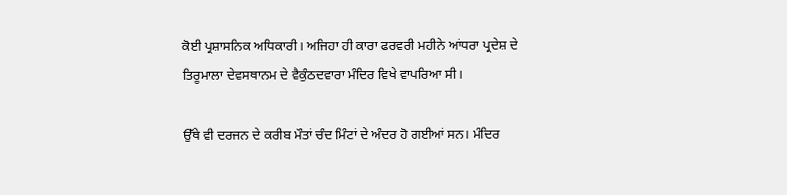ਕੋਈ ਪ੍ਰਸ਼ਾਸਨਿਕ ਅਧਿਕਾਰੀ। ਅਜਿਹਾ ਹੀ ਕਾਰਾ ਫਰਵਰੀ ਮਹੀਨੇ ਆਂਧਰਾ ਪ੍ਰਦੇਸ਼ ਦੇ ਤਿਰੂਮਾਲਾ ਦੇਵਸਥਾਨਮ ਦੇ ਵੈਕੁੰਠਦਵਾਰਾ ਮੰਦਿਰ ਵਿਖੇ ਵਾਪਰਿਆ ਸੀ।

ਉੱਥੇ ਵੀ ਦਰਜਨ ਦੇ ਕਰੀਬ ਮੌਤਾਂ ਚੰਦ ਮਿੰਟਾਂ ਦੇ ਅੰਦਰ ਹੋ ਗਈਆਂ ਸਨ। ਮੰਦਿਰ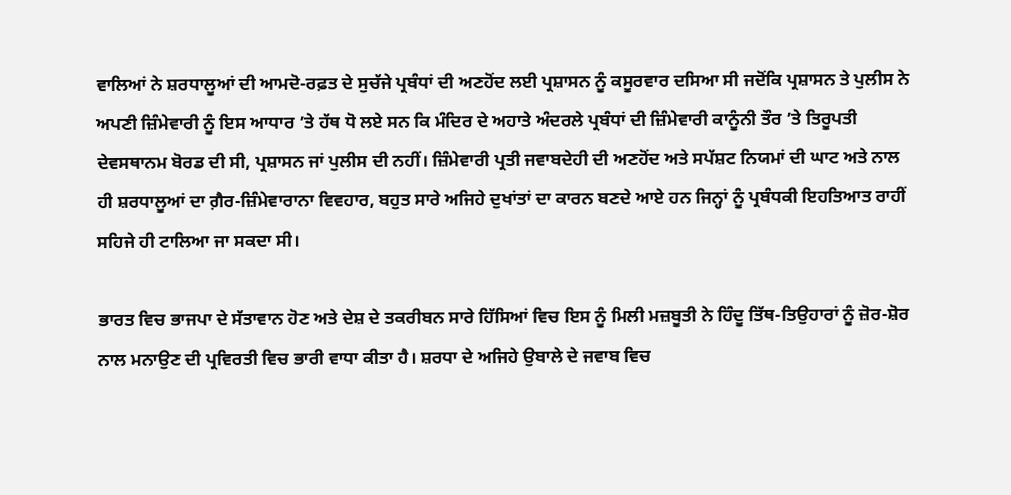ਵਾਲਿਆਂ ਨੇ ਸ਼ਰਧਾਲੂਆਂ ਦੀ ਆਮਦੋ-ਰਫ਼ਤ ਦੇ ਸੁਚੱਜੇ ਪ੍ਰਬੰਧਾਂ ਦੀ ਅਣਹੋਂਦ ਲਈ ਪ੍ਰਸ਼ਾਸਨ ਨੂੰ ਕਸੂਰਵਾਰ ਦਸਿਆ ਸੀ ਜਦੋਂਕਿ ਪ੍ਰਸ਼ਾਸਨ ਤੇ ਪੁਲੀਸ ਨੇ ਅਪਣੀ ਜ਼ਿੰਮੇਵਾਰੀ ਨੂੰ ਇਸ ਆਧਾਰ ’ਤੇ ਹੱਥ ਧੋ ਲਏ ਸਨ ਕਿ ਮੰਦਿਰ ਦੇ ਅਹਾਤੇ ਅੰਦਰਲੇ ਪ੍ਰਬੰਧਾਂ ਦੀ ਜ਼ਿੰਮੇਵਾਰੀ ਕਾਨੂੰਨੀ ਤੌਰ ’ਤੇ ਤਿਰੂਪਤੀ ਦੇਵਸਥਾਨਮ ਬੋਰਡ ਦੀ ਸੀ, ਪ੍ਰਸ਼ਾਸਨ ਜਾਂ ਪੁਲੀਸ ਦੀ ਨਹੀਂ। ਜ਼ਿੰਮੇਵਾਰੀ ਪ੍ਰਤੀ ਜਵਾਬਦੇਹੀ ਦੀ ਅਣਹੋਂਦ ਅਤੇ ਸਪੱਸ਼ਟ ਨਿਯਮਾਂ ਦੀ ਘਾਟ ਅਤੇ ਨਾਲ ਹੀ ਸ਼ਰਧਾਲੂਆਂ ਦਾ ਗ਼ੈਰ-ਜ਼ਿੰਮੇਵਾਰਾਨਾ ਵਿਵਹਾਰ, ਬਹੁਤ ਸਾਰੇ ਅਜਿਹੇ ਦੁਖਾਂਤਾਂ ਦਾ ਕਾਰਨ ਬਣਦੇ ਆਏ ਹਨ ਜਿਨ੍ਹਾਂ ਨੂੰ ਪ੍ਰਬੰਧਕੀ ਇਹਤਿਆਤ ਰਾਹੀਂ ਸਹਿਜੇ ਹੀ ਟਾਲਿਆ ਜਾ ਸਕਦਾ ਸੀ।

ਭਾਰਤ ਵਿਚ ਭਾਜਪਾ ਦੇ ਸੱਤਾਵਾਨ ਹੋਣ ਅਤੇ ਦੇਸ਼ ਦੇ ਤਕਰੀਬਨ ਸਾਰੇ ਹਿੱਸਿਆਂ ਵਿਚ ਇਸ ਨੂੰ ਮਿਲੀ ਮਜ਼ਬੂਤੀ ਨੇ ਹਿੰਦੂ ਤਿੱਥ-ਤਿਉਹਾਰਾਂ ਨੂੰ ਜ਼ੋਰ-ਸ਼ੋਰ ਨਾਲ ਮਨਾਉਣ ਦੀ ਪ੍ਰਵਿਰਤੀ ਵਿਚ ਭਾਰੀ ਵਾਧਾ ਕੀਤਾ ਹੈ। ਸ਼ਰਧਾ ਦੇ ਅਜਿਹੇ ਉਬਾਲੇ ਦੇ ਜਵਾਬ ਵਿਚ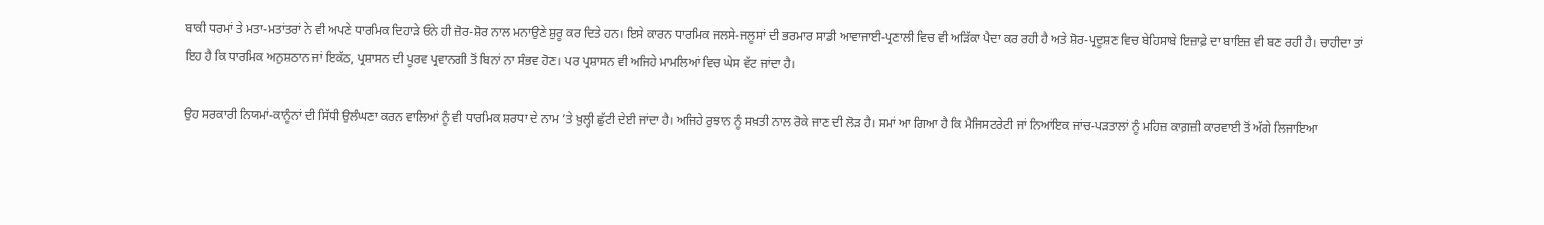ਬਾਕੀ ਧਰਮਾਂ ਤੇ ਮਤਾ-ਮਤਾਂਤਰਾਂ ਨੇ ਵੀ ਅਪਣੇ ਧਾਰਮਿਕ ਦਿਹਾੜੇ ਓਨੇ ਹੀ ਜ਼ੋਰ-ਸ਼ੋਰ ਨਾਲ ਮਨਾਉਣੇ ਸ਼ੁਰੂ ਕਰ ਦਿਤੇ ਹਨ। ਇਸੇ ਕਾਰਨ ਧਾਰਮਿਕ ਜਲਸੇ-ਜਲੂਸਾਂ ਦੀ ਭਰਮਾਰ ਸਾਡੀ ਆਵਾਜਾਈ-ਪ੍ਰਣਾਲੀ ਵਿਚ ਵੀ ਅੜਿੱਕਾ ਪੈਦਾ ਕਰ ਰਹੀ ਹੈ ਅਤੇ ਸ਼ੋਰ-ਪ੍ਰਦੂਸ਼ਣ ਵਿਚ ਬੇਹਿਸਾਬੇ ਇਜ਼ਾਫ਼ੇ ਦਾ ਬਾਇਜ਼ ਵੀ ਬਣ ਰਹੀ ਹੈ। ਚਾਹੀਦਾ ਤਾਂ ਇਹ ਹੈ ਕਿ ਧਾਰਮਿਕ ਅਨੁਸ਼ਠਾਨ ਜਾਂ ਇਕੱਠ, ਪ੍ਰਸ਼ਾਸਨ ਦੀ ਪੂਰਵ ਪ੍ਰਵਾਨਗੀ ਤੋਂ ਬਿਨਾਂ ਨਾ ਸੰਭਵ ਹੋਣ। ਪਰ ਪ੍ਰਸ਼ਾਸਨ ਵੀ ਅਜਿਹੇ ਮਾਮਲਿਆਂ ਵਿਚ ਘੇਸ ਵੱਟ ਜਾਂਦਾ ਹੈ।

ਉਹ ਸਰਕਾਰੀ ਨਿਯਮਾਂ-ਕਾਨੂੰਨਾਂ ਦੀ ਸਿੱਧੀ ਉਲੰਘਣਾ ਕਰਨ ਵਾਲਿਆਂ ਨੂੰ ਵੀ ਧਾਰਮਿਕ ਸ਼ਰਧਾ ਦੇ ਨਾਮ ’ਤੇ ਖ਼ੁਲ੍ਹੀ ਛੁੱਟੀ ਦੇਈ ਜਾਂਦਾ ਹੈ। ਅਜਿਹੇ ਰੁਝਾਨ ਨੂੰ ਸਖ਼ਤੀ ਨਾਲ ਰੋਕੇ ਜਾਣ ਦੀ ਲੋੜ ਹੈ। ਸਮਾਂ ਆ ਗਿਆ ਹੈ ਕਿ ਮੈਜਿਸਟਰੇਟੀ ਜਾਂ ਨਿਆਂਇਕ ਜਾਂਚ-ਪੜਤਾਲਾਂ ਨੂੰ ਮਹਿਜ਼ ਕਾਗ਼ਜ਼ੀ ਕਾਰਵਾਈ ਤੋਂ ਅੱਗੇ ਲਿਜਾਇਆ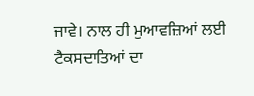ਜਾਵੇ। ਨਾਲ ਹੀ ਮੁਆਵਜ਼ਿਆਂ ਲਈ ਟੈਕਸਦਾਤਿਆਂ ਦਾ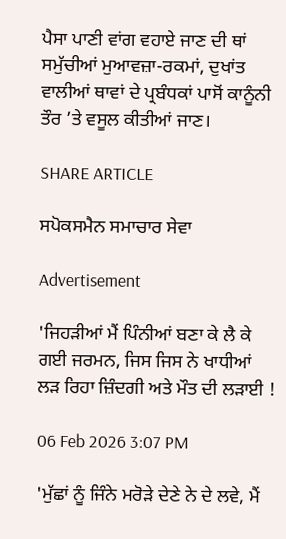ਪੈਸਾ ਪਾਣੀ ਵਾਂਗ ਵਹਾਏ ਜਾਣ ਦੀ ਥਾਂ ਸਮੁੱਚੀਆਂ ਮੁਆਵਜ਼ਾ-ਰਕਮਾਂ, ਦੁਖਾਂਤ ਵਾਲੀਆਂ ਥਾਵਾਂ ਦੇ ਪ੍ਰਬੰਧਕਾਂ ਪਾਸੋਂ ਕਾਨੂੰਨੀ ਤੌਰ ’ਤੇ ਵਸੂਲ ਕੀਤੀਆਂ ਜਾਣ।

SHARE ARTICLE

ਸਪੋਕਸਮੈਨ ਸਮਾਚਾਰ ਸੇਵਾ

Advertisement

'ਜਿਹੜੀਆਂ ਮੈਂ ਪਿੰਨੀਆਂ ਬਣਾ ਕੇ ਲੈ ਕੇ ਗਈ ਜਰਮਨ, ਜਿਸ ਜਿਸ ਨੇ ਖਾਧੀਆਂ ਲੜ ਰਿਹਾ ਜ਼ਿੰਦਗੀ ਅਤੇ ਮੌਤ ਦੀ ਲੜਾਈ !

06 Feb 2026 3:07 PM

'ਮੁੱਛਾਂ ਨੂੰ ਜਿੰਨੇ ਮਰੋੜੇ ਦੇਣੇ ਨੇ ਦੇ ਲਵੇ, ਮੈਂ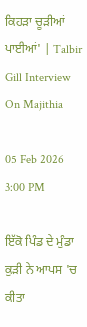ਕਿਹੜਾ ਚੂੜੀਆਂ ਪਾਈਆਂ' | Talbir Gill Interview On Majithia

05 Feb 2026 3:00 PM

ਇੱਕੋ ਪਿੰਡ ਦੇ ਮੁੰਡਾ ਕੁੜੀ ਨੇ ਆਪਸ 'ਚ ਕੀਤਾ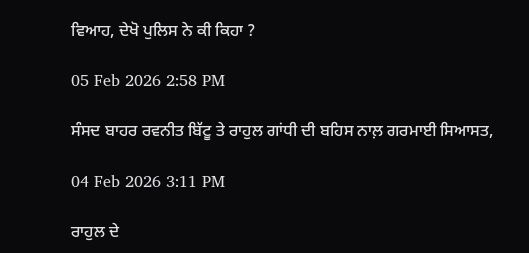ਵਿਆਹ, ਦੇਖੋ ਪੁਲਿਸ ਨੇ ਕੀ ਕਿਹਾ ?

05 Feb 2026 2:58 PM

ਸੰਸਦ ਬਾਹਰ ਰਵਨੀਤ ਬਿੱਟੂ ਤੇ ਰਾਹੁਲ ਗਾਂਧੀ ਦੀ ਬਹਿਸ ਨਾਲ਼ ਗਰਮਾਈ ਸਿਆਸਤ,

04 Feb 2026 3:11 PM

ਰਾਹੁਲ ਦੇ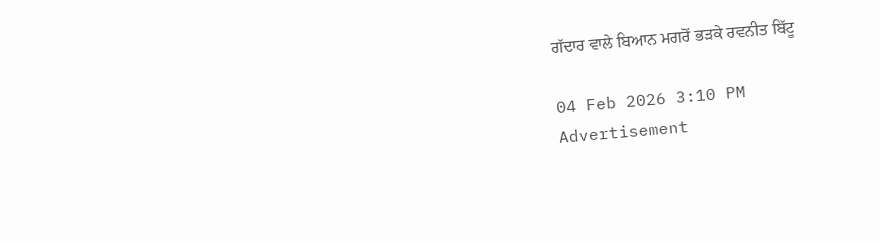ਗੱਦਾਰ ਵਾਲੇ ਬਿਆਨ ਮਗਰੋਂ ਭੜਕੇ ਰਵਨੀਤ ਬਿੱਟੂ

04 Feb 2026 3:10 PM
Advertisement